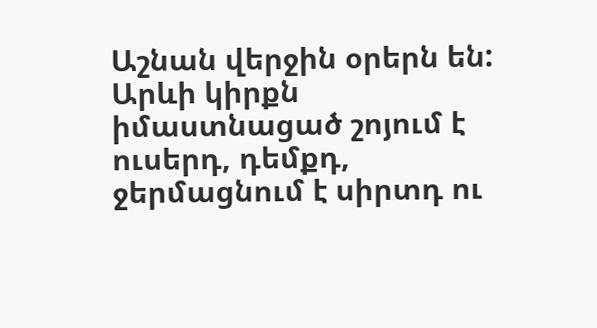Աշնան վերջին օրերն են: Արևի կիրքն իմաստնացած շոյում է ուսերդ, դեմքդ, ջերմացնում է սիրտդ ու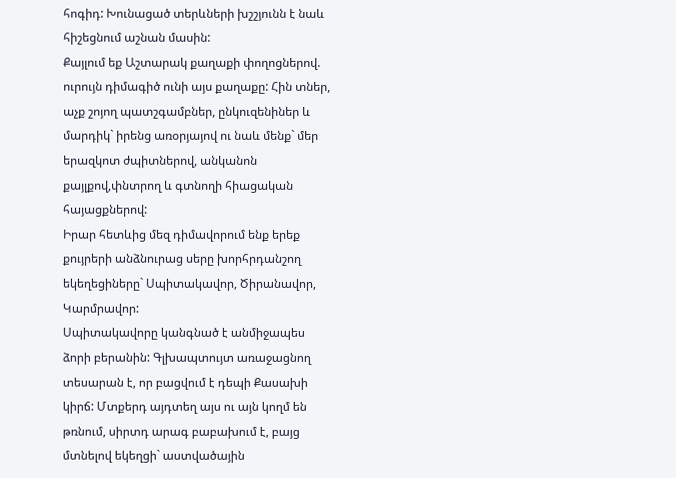հոգիդ: Խունացած տերևների խշշյունն է նաև հիշեցնում աշնան մասին:
Քայլում եք Աշտարակ քաղաքի փողոցներով. ուրույն դիմագիծ ունի այս քաղաքը: Հին տներ, աչք շոյող պատշգամբներ, ընկուզենիներ և մարդիկ` իրենց առօրյայով ու նաև մենք` մեր երազկոտ ժպիտներով, անկանոն քայլքով,փնտրող և գտնողի հիացական հայացքներով:
Իրար հետևից մեզ դիմավորում ենք երեք քույրերի անձնուրաց սերը խորհրդանշող եկեղեցիները` Սպիտակավոր, Ծիրանավոր, Կարմրավոր:
Սպիտակավորը կանգնած է անմիջապես ձորի բերանին: Գլխապտույտ առաջացնող տեսարան է, որ բացվում է դեպի Քասախի կիրճ: Մտքերդ այդտեղ այս ու այն կողմ են թռնում, սիրտդ արագ բաբախում է, բայց մտնելով եկեղցի` աստվածային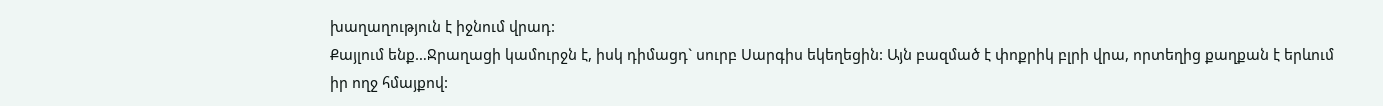խաղաղություն է իջնում վրադ:
Քայլում ենք…Ջրաղացի կամուրջն է, իսկ դիմացդ` սուրբ Սարգիս եկեղեցին: Այն բազմած է փոքրիկ բլրի վրա, որտեղից քաղքան է երևում իր ողջ հմայքով: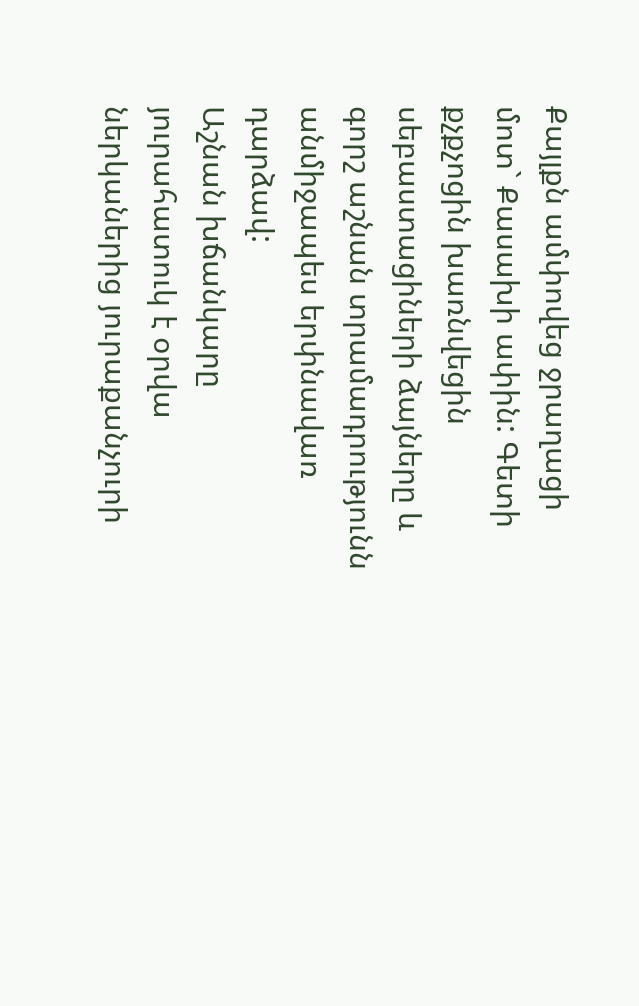Քայլքն ամփովեց ջրաղացի մոտ` Քասախի ափին: Գետի քչքչոցին խառնվեցին սեբաստացիների ձայները և գորշ աշնան տրամադրությունն անմիջապես երփնավառ դարձավ:
Աշնան խճանկարը յուրահատուկ է օրվա ներկաներից յուրաքանչուրի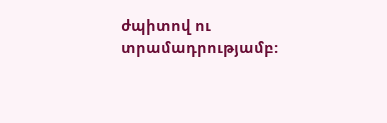ժպիտով ու տրամադրությամբ: